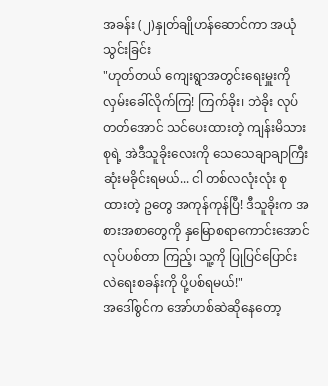အခန်း (၂)နှုတ်ချိုဟန်ဆောင်ကာ အယုံသွင်းခြင်း
"ဟုတ်တယ် ကျေးရွာအတွင်းရေးမှူးကို လှမ်းခေါ်လိုက်ကြ! ကြက်ခိုး၊ ဘဲခိုး လုပ်တတ်အောင် သင်ပေးထားတဲ့ ကျန်းမိသားစုရဲ့ အဲဒီသူခိုးလေးကို သေသေချာချာကြီး ဆုံးမခိုင်းရမယ်... ငါ တစ်လလုံးလုံး စုထားတဲ့ ဥတွေ အကုန်ကုန်ပြီ! ဒီသူခိုးက အစားအစာတွေကို နှမြောစရာကောင်းအောင် လုပ်ပစ်တာ ကြည့်၊ သူ့ကို ပြုပြင်ပြောင်းလဲရေးစခန်းကို ပို့ပစ်ရမယ်!"
အဒေါ်စွင်က အော်ဟစ်ဆဲဆိုနေတော့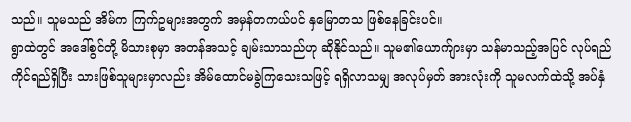သည်။ သူမသည် အိမ်က ကြက်ဥများအတွက် အမှန်တကယ်ပင် နှမြောတသ ဖြစ်နေခြင်းပင်။
ရွာထဲတွင် အဒေါ်စွင်တို့ မိသားစုမှာ အတန်အသင့် ချမ်းသာသည်ဟု ဆိုနိုင်သည်။ သူမ၏ယောက်ျားမှာ သန်မာသည့်အပြင် လုပ်ရည်ကိုင်ရည်ရှိပြီး သားဖြစ်သူများမှာလည်း အိမ်ထောင်မခွဲကြသေးသဖြင့် ရရှိလာသမျှ အလုပ်မှတ် အားလုံးကို သူမလက်ထဲသို့ အပ်နှံ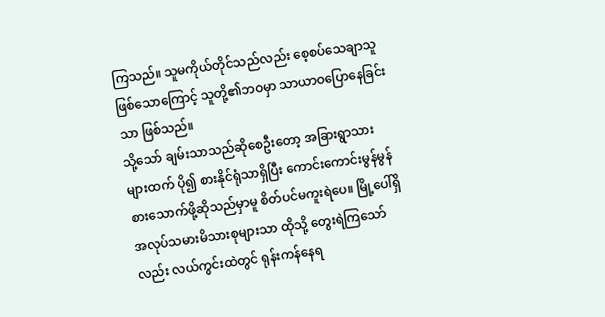ကြသည်။ သူမကိုယ်တိုင်သည်လည်း စေ့စပ်သေချာသူ ဖြစ်သောကြောင့် သူတို့၏ဘဝမှာ သာယာဝပြောနေခြင်းသာ ဖြစ်သည်။
သို့သော် ချမ်းသာသည်ဆိုစေဦးတော့ အခြားရွာသားများထက် ပို၍ စားနိုင်ရုံသာရှိပြီး ကောင်းကောင်းမွန်မွန် စားသောက်ဖို့ဆိုသည်မှာမူ စိတ်ပင်မကူးရဲပေ။ မြို့ပေါ်ရှိ အလုပ်သမားမိသားစုများသာ ထိုသို့ တွေးရဲကြသော်လည်း လယ်ကွင်းထဲတွင် ရုန်းကန်နေရ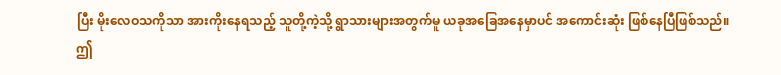ပြီး မိုးလေဝသကိုသာ အားကိုးနေရသည့် သူတို့ကဲ့သို့ ရွာသားများအတွက်မူ ယခုအခြေအနေမှာပင် အကောင်းဆုံး ဖြစ်နေပြီဖြစ်သည်။
ဤ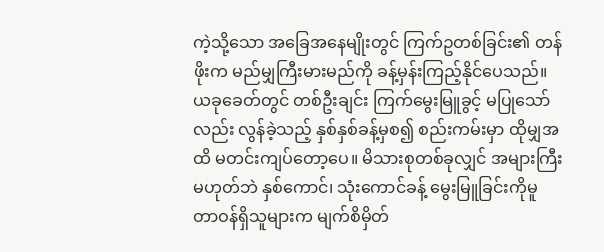ကဲ့သို့သော အခြေအနေမျိုးတွင် ကြက်ဥတစ်ခြင်း၏ တန်ဖိုးက မည်မျှကြီးမားမည်ကို ခန့်မှန်းကြည့်နိုင်ပေသည်။ ယခုခေတ်တွင် တစ်ဦးချင်း ကြက်မွေးမြူခွင့် မပြုသော်လည်း လွန်ခဲ့သည့် နှစ်နှစ်ခန့်မှစ၍ စည်းကမ်းမှာ ထိုမျှအထိ မတင်းကျပ်တော့ပေ။ မိသားစုတစ်ခုလျှင် အများကြီးမဟုတ်ဘဲ နှစ်ကောင်၊ သုံးကောင်ခန့် မွေးမြူခြင်းကိုမူ တာဝန်ရှိသူများက မျက်စိမှိတ်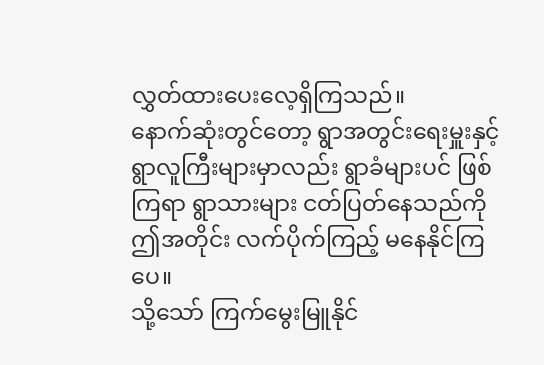လွှတ်ထားပေးလေ့ရှိကြသည်။
နောက်ဆုံးတွင်တော့ ရွာအတွင်းရေးမှူးနှင့် ရွာလူကြီးများမှာလည်း ရွာခံများပင် ဖြစ်ကြရာ ရွာသားများ ငတ်ပြတ်နေသည်ကို ဤအတိုင်း လက်ပိုက်ကြည့် မနေနိုင်ကြပေ။
သို့သော် ကြက်မွေးမြူနိုင်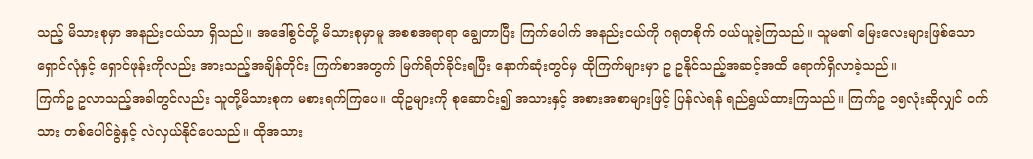သည့် မိသားစုမှာ အနည်းငယ်သာ ရှိသည်။ အဒေါ်စွင်တို့ မိသားစုမှာမူ အစစအရာရာ ချွေတာပြီး ကြက်ပေါက် အနည်းငယ်ကို ဂရုတစိုက် ဝယ်ယူခဲ့ကြသည်။ သူမ၏ မြေးလေးများဖြစ်သော ရှောင်လုံနှင့် ရှောင်ဖုန်းကိုလည်း အားသည့်အချိန်တိုင်း ကြက်စာအတွက် မြက်ရိတ်ခိုင်းရပြီး နောက်ဆုံးတွင်မှ ထိုကြက်များမှာ ဥ ဥနိုင်သည့်အဆင့်အထိ ရောက်ရှိလာခဲ့သည်။
ကြက်ဥ ဥလာသည့်အခါတွင်လည်း သူတို့မိသားစုက မစားရက်ကြပေ။ ထိုဥများကို စုဆောင်း၍ အသားနှင့် အစားအစာများဖြင့် ပြန်လဲရန် ရည်ရွယ်ထားကြသည်။ ကြက်ဥ ၁၅လုံးဆိုလျှင် ဝက်သား တစ်ပေါင်ခွဲနှင့် လဲလှယ်နိုင်ပေသည်။ ထိုအသား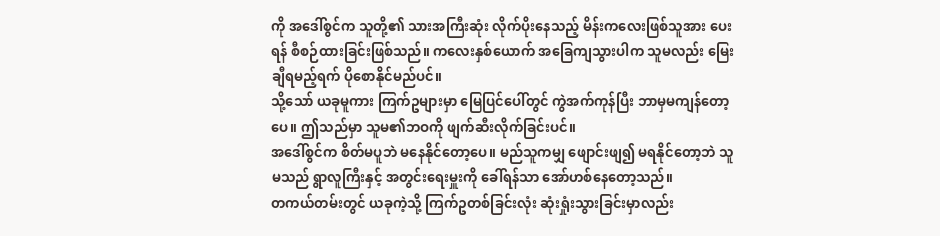ကို အဒေါ်စွင်က သူတို့၏ သားအကြီးဆုံး လိုက်ပိုးနေသည့် မိန်းကလေးဖြစ်သူအား ပေးရန် စီစဉ်ထားခြင်းဖြစ်သည်။ ကလေးနှစ်ယောက် အခြေကျသွားပါက သူမလည်း မြေးချီရမည့်ရက် ပိုစောနိုင်မည်ပင်။
သို့သော် ယခုမူကား ကြက်ဥများမှာ မြေပြင်ပေါ်တွင် ကွဲအက်ကုန်ပြီး ဘာမှမကျန်တော့ပေ။ ဤသည်မှာ သူမ၏ဘဝကို ဖျက်ဆီးလိုက်ခြင်းပင်။
အဒေါ်စွင်က စိတ်မပူဘဲ မနေနိုင်တော့ပေ။ မည်သူကမျှ ဖျောင်းဖျ၍ မရနိုင်တော့ဘဲ သူမသည် ရွာလူကြီးနှင့် အတွင်းရေးမှူးကို ခေါ်ရန်သာ အော်ဟစ်နေတော့သည်။
တကယ်တမ်းတွင် ယခုကဲ့သို့ ကြက်ဥတစ်ခြင်းလုံး ဆုံးရှုံးသွားခြင်းမှာလည်း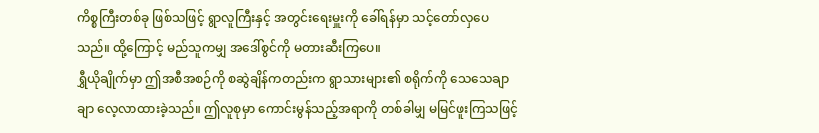ကိစ္စကြီးတစ်ခု ဖြစ်သဖြင့် ရွာလူကြီးနှင့် အတွင်းရေးမှူးကို ခေါ်ရန်မှာ သင့်တော်လှပေသည်။ ထို့ကြောင့် မည်သူကမျှ အဒေါ်စွင်ကို မတားဆီးကြပေ။
ရွှီယိုချိုက်မှာ ဤအစီအစဉ်ကို စဆွဲချိန်ကတည်းက ရွာသားများ၏ စရိုက်ကို သေသေချာချာ လေ့လာထားခဲ့သည်။ ဤလူစုမှာ ကောင်းမွန်သည့်အရာကို တစ်ခါမျှ မမြင်ဖူးကြသဖြင့်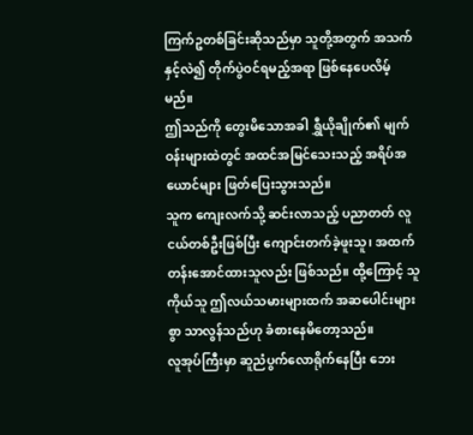ကြက်ဥတစ်ခြင်းဆိုသည်မှာ သူတို့အတွက် အသက်နှင့်လဲ၍ တိုက်ပွဲဝင်ရမည့်အရာ ဖြစ်နေပေလိမ့်မည်။
ဤသည်ကို တွေးမိသောအခါ ရွှီယိုချိုက်၏ မျက်ဝန်းများထဲတွင် အထင်အမြင်သေးသည့် အရိပ်အယောင်များ ဖြတ်ပြေးသွားသည်။
သူက ကျေးလက်သို့ ဆင်းလာသည့် ပညာတတ် လူငယ်တစ်ဦးဖြစ်ပြီး ကျောင်းတက်ခဲ့ဖူးသူ၊ အထက်တန်းအောင်ထားသူလည်း ဖြစ်သည်။ ထို့ကြောင့် သူကိုယ်သူ ဤလယ်သမားများထက် အဆပေါင်းများစွာ သာလွန်သည်ဟု ခံစားနေမိတော့သည်။
လူအုပ်ကြီးမှာ ဆူညံပွက်လောရိုက်နေပြီး ဘေး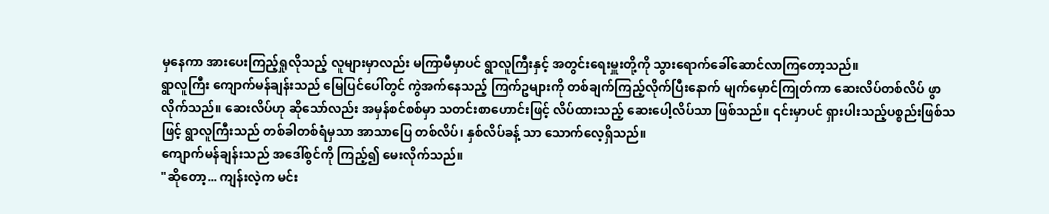မှနေကာ အားပေးကြည့်ရှုလိုသည့် လူများမှာလည်း မကြာမီမှာပင် ရွာလူကြီးနှင့် အတွင်းရေးမှူးတို့ကို သွားရောက်ခေါ်ဆောင်လာကြတော့သည်။
ရွာလူကြီး ကျောက်မန်ချန်းသည် မြေပြင်ပေါ်တွင် ကွဲအက်နေသည့် ကြက်ဥများကို တစ်ချက်ကြည့်လိုက်ပြီးနောက် မျက်မှောင်ကြုတ်ကာ ဆေးလိပ်တစ်လိပ် ဖွာလိုက်သည်။ ဆေးလိပ်ဟု ဆိုသော်လည်း အမှန်စင်စစ်မှာ သတင်းစာဟောင်းဖြင့် လိပ်ထားသည့် ဆေးပေါ့လိပ်သာ ဖြစ်သည်။ ၎င်းမှာပင် ရှားပါးသည့်ပစ္စည်းဖြစ်သဖြင့် ရွာလူကြီးသည် တစ်ခါတစ်ရံမှသာ အာသာပြေ တစ်လိပ်၊ နှစ်လိပ်ခန့် သာ သောက်လေ့ရှိသည်။
ကျောက်မန်ချန်းသည် အဒေါ်စွင်ကို ကြည့်၍ မေးလိုက်သည်။
"ဆိုတော့... ကျန်းလဲ့က မင်း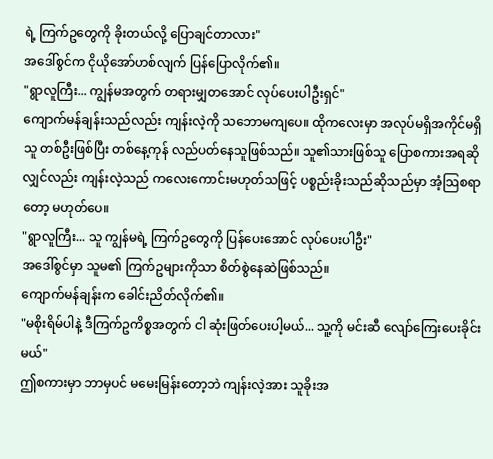ရဲ့ ကြက်ဥတွေကို ခိုးတယ်လို့ ပြောချင်တာလား"
အဒေါ်စွင်က ငိုယိုအော်ဟစ်လျက် ပြန်ပြောလိုက်၏။
"ရွာလူကြီး... ကျွန်မအတွက် တရားမျှတအောင် လုပ်ပေးပါဦးရှင်"
ကျောက်မန်ချန်းသည်လည်း ကျန်းလဲ့ကို သဘောမကျပေ။ ထိုကလေးမှာ အလုပ်မရှိအကိုင်မရှိသူ တစ်ဦးဖြစ်ပြီး တစ်နေ့ကုန် လည်ပတ်နေသူဖြစ်သည်။ သူ၏သားဖြစ်သူ ပြောစကားအရဆိုလျှင်လည်း ကျန်းလဲ့သည် ကလေးကောင်းမဟုတ်သဖြင့် ပစ္စည်းခိုးသည်ဆိုသည်မှာ အံ့သြစရာတော့ မဟုတ်ပေ။
"ရွာလူကြီး... သူ ကျွန်မရဲ့ ကြက်ဥတွေကို ပြန်ပေးအောင် လုပ်ပေးပါဦး"
အဒေါ်စွင်မှာ သူမ၏ ကြက်ဥများကိုသာ စိတ်စွဲနေဆဲဖြစ်သည်။
ကျောက်မန်ချန်းက ခေါင်းညိတ်လိုက်၏။
"မစိုးရိမ်ပါနဲ့ ဒီကြက်ဥကိစ္စအတွက် ငါ ဆုံးဖြတ်ပေးပါ့မယ်... သူ့ကို မင်းဆီ လျော်ကြေးပေးခိုင်းမယ်"
ဤစကားမှာ ဘာမှပင် မမေးမြန်းတော့ဘဲ ကျန်းလဲ့အား သူခိုးအ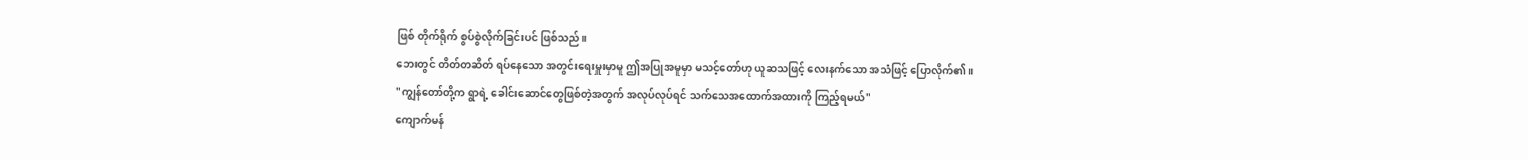ဖြစ် တိုက်ရိုက် စွပ်စွဲလိုက်ခြင်းပင် ဖြစ်သည်။
ဘေးတွင် တိတ်တဆိတ် ရပ်နေသော အတွင်းရေးမှူးမှာမူ ဤအပြုအမူမှာ မသင့်တော်ဟု ယူဆသဖြင့် လေးနက်သော အသံဖြင့် ပြောလိုက်၏။
"ကျွန်တော်တို့က ရွာရဲ့ ခေါင်းဆောင်တွေဖြစ်တဲ့အတွက် အလုပ်လုပ်ရင် သက်သေအထောက်အထားကို ကြည့်ရမယ်"
ကျောက်မန်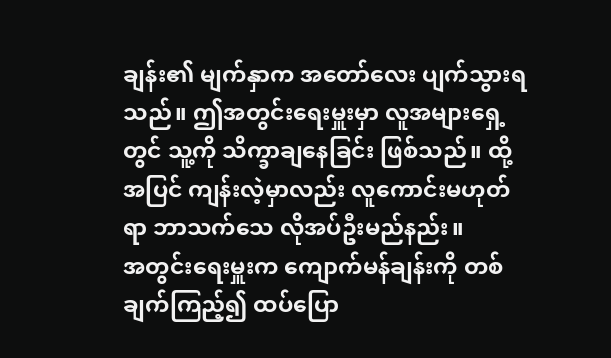ချန်း၏ မျက်နှာက အတော်လေး ပျက်သွားရသည်။ ဤအတွင်းရေးမှူးမှာ လူအများရှေ့တွင် သူ့ကို သိက္ခာချနေခြင်း ဖြစ်သည်။ ထို့အပြင် ကျန်းလဲ့မှာလည်း လူကောင်းမဟုတ်ရာ ဘာသက်သေ လိုအပ်ဦးမည်နည်း။
အတွင်းရေးမှူးက ကျောက်မန်ချန်းကို တစ်ချက်ကြည့်၍ ထပ်ပြော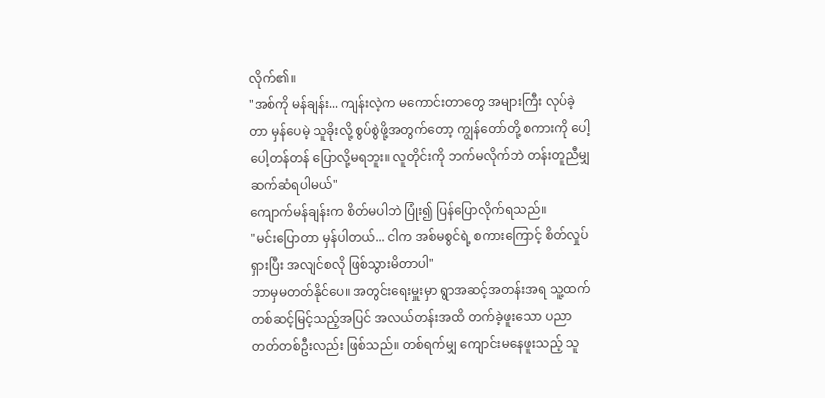လိုက်၏။
"အစ်ကို မန်ချန်း... ကျန်းလဲ့က မကောင်းတာတွေ အများကြီး လုပ်ခဲ့တာ မှန်ပေမဲ့ သူခိုးလို့ စွပ်စွဲဖို့အတွက်တော့ ကျွန်တော်တို့ စကားကို ပေါ့ပေါ့တန်တန် ပြောလို့မရဘူး။ လူတိုင်းကို ဘက်မလိုက်ဘဲ တန်းတူညီမျှ ဆက်ဆံရပါမယ်"
ကျောက်မန်ချန်းက စိတ်မပါဘဲ ပြုံး၍ ပြန်ပြောလိုက်ရသည်။
"မင်းပြောတာ မှန်ပါတယ်... ငါက အစ်မစွင်ရဲ့ စကားကြောင့် စိတ်လှုပ်ရှားပြီး အလျင်စလို ဖြစ်သွားမိတာပါ"
ဘာမှမတတ်နိုင်ပေ။ အတွင်းရေးမှူးမှာ ရွာအဆင့်အတန်းအရ သူ့ထက် တစ်ဆင့်မြင့်သည့်အပြင် အလယ်တန်းအထိ တက်ခဲ့ဖူးသော ပညာတတ်တစ်ဦးလည်း ဖြစ်သည်။ တစ်ရက်မျှ ကျောင်းမနေဖူးသည့် သူ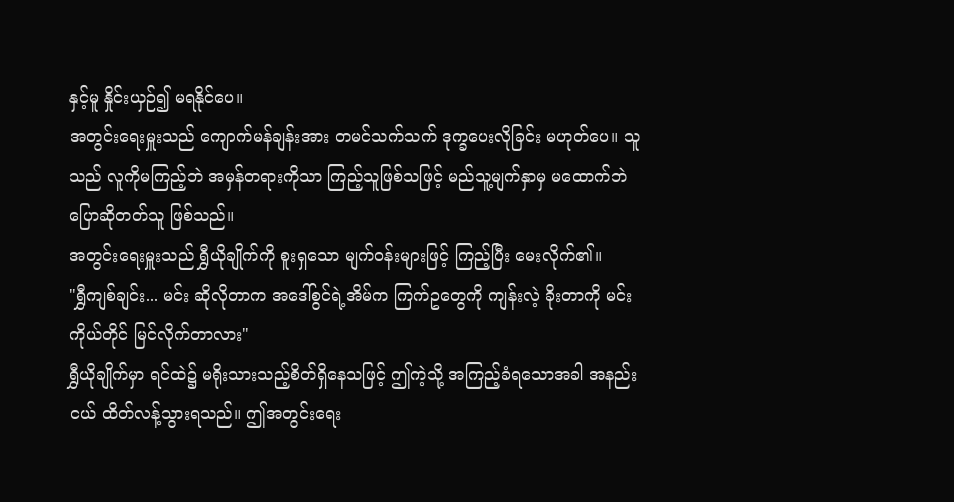နှင့်မူ နှိုင်းယှဉ်၍ မရနိုင်ပေ။
အတွင်းရေးမှူးသည် ကျောက်မန်ချန်းအား တမင်သက်သက် ဒုက္ခပေးလိုခြင်း မဟုတ်ပေ။ သူသည် လူကိုမကြည့်ဘဲ အမှန်တရားကိုသာ ကြည့်သူဖြစ်သဖြင့် မည်သူ့မျက်နှာမှ မထောက်ဘဲ ပြောဆိုတတ်သူ ဖြစ်သည်။
အတွင်းရေးမှူးသည် ရွှီယိုချိုက်ကို စူးရှသော မျက်ဝန်းများဖြင့် ကြည့်ပြီး မေးလိုက်၏။
"ရွှီကျစ်ချင်း... မင်း ဆိုလိုတာက အဒေါ်စွင်ရဲ့အိမ်က ကြက်ဥတွေကို ကျန်းလဲ့ ခိုးတာကို မင်းကိုယ်တိုင် မြင်လိုက်တာလား"
ရွှီယိုချိုက်မှာ ရင်ထဲ၌ မရိုးသားသည့်စိတ်ရှိနေသဖြင့် ဤကဲ့သို့ အကြည့်ခံရသောအခါ အနည်းငယ် ထိတ်လန့်သွားရသည်။ ဤအတွင်းရေး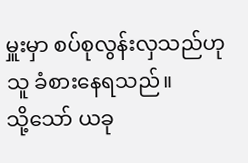မှူးမှာ စပ်စုလွန်းလှသည်ဟု သူ ခံစားနေရသည်။
သို့သော် ယခု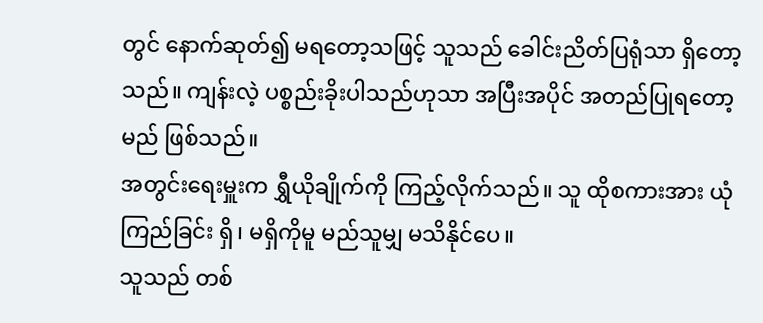တွင် နောက်ဆုတ်၍ မရတော့သဖြင့် သူသည် ခေါင်းညိတ်ပြရုံသာ ရှိတော့သည်။ ကျန်းလဲ့ ပစ္စည်းခိုးပါသည်ဟုသာ အပြီးအပိုင် အတည်ပြုရတော့မည် ဖြစ်သည်။
အတွင်းရေးမှူးက ရွှီယိုချိုက်ကို ကြည့်လိုက်သည်။ သူ ထိုစကားအား ယုံကြည်ခြင်း ရှိ၊ မရှိကိုမူ မည်သူမျှ မသိနိုင်ပေ။
သူသည် တစ်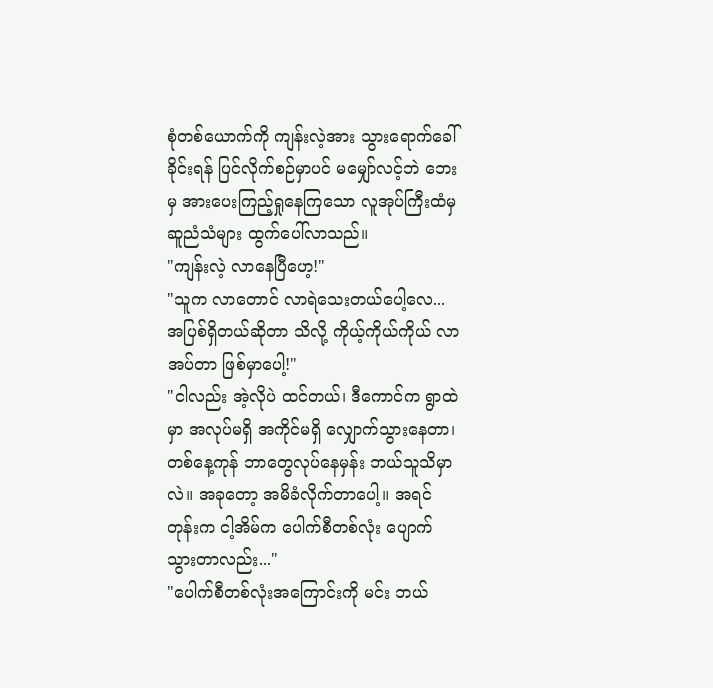စုံတစ်ယောက်ကို ကျန်းလဲ့အား သွားရောက်ခေါ်ခိုင်းရန် ပြင်လိုက်စဉ်မှာပင် မမျှော်လင့်ဘဲ ဘေးမှ အားပေးကြည့်ရှုနေကြသော လူအုပ်ကြီးထံမှ ဆူညံသံများ ထွက်ပေါ်လာသည်။
"ကျန်းလဲ့ လာနေပြီဟေ့!"
"သူက လာတောင် လာရဲသေးတယ်ပေါ့လေ... အပြစ်ရှိတယ်ဆိုတာ သိလို့ ကိုယ့်ကိုယ်ကိုယ် လာအပ်တာ ဖြစ်မှာပေါ့!"
"ငါလည်း အဲ့လိုပဲ ထင်တယ်၊ ဒီကောင်က ရွာထဲမှာ အလုပ်မရှိ အကိုင်မရှိ လျှောက်သွားနေတာ၊ တစ်နေ့ကုန် ဘာတွေလုပ်နေမှန်း ဘယ်သူသိမှာလဲ။ အခုတော့ အမိခံလိုက်တာပေါ့။ အရင်တုန်းက ငါ့အိမ်က ပေါက်စီတစ်လုံး ပျောက်သွားတာလည်း..."
"ပေါက်စီတစ်လုံးအကြောင်းကို မင်း ဘယ်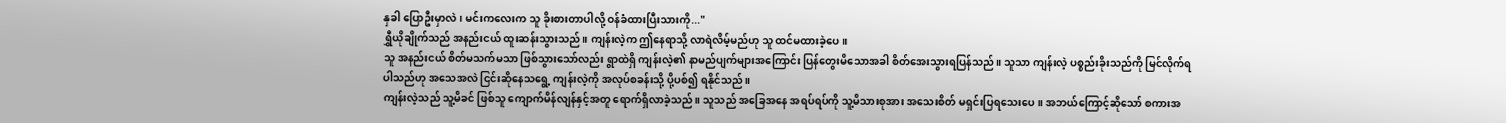နှခါ ပြောဦးမှာလဲ၊ မင်းကလေးက သူ ခိုးစားတာပါလို့ ဝန်ခံထားပြီးသားကို..."
ရွှီယိုချိုက်သည် အနည်းငယ် ထူးဆန်းသွားသည်။ ကျန်းလဲ့က ဤနေရာသို့ လာရဲလိမ့်မည်ဟု သူ ထင်မထားခဲ့ပေ။
သူ အနည်းငယ် စိတ်မသက်မသာ ဖြစ်သွားသော်လည်း ရွာထဲရှိ ကျန်းလဲ့၏ နာမည်ပျက်များအကြောင်း ပြန်တွေးမိသောအခါ စိတ်အေးသွားရပြန်သည်။ သူသာ ကျန်းလဲ့ ပစ္စည်းခိုးသည်ကို မြင်လိုက်ရပါသည်ဟု အသေအလဲ ငြင်းဆိုနေသရွေ့ ကျန်းလဲ့ကို အလုပ်စခန်းသို့ ပို့ပစ်၍ ရနိုင်သည်။
ကျန်းလဲ့သည် သူ့မိခင် ဖြစ်သူ ကျောက်မိန်လျန်နှင့်အတူ ရောက်ရှိလာခဲ့သည်။ သူသည် အခြေအနေ အရပ်ရပ်ကို သူ့မိသားစုအား အသေးစိတ် မရှင်းပြရသေးပေ။ အဘယ်ကြောင့်ဆိုသော် စကားအ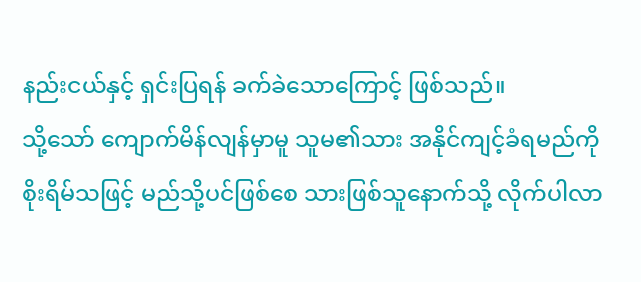နည်းငယ်နှင့် ရှင်းပြရန် ခက်ခဲသောကြောင့် ဖြစ်သည်။
သို့သော် ကျောက်မိန်လျန်မှာမူ သူမ၏သား အနိုင်ကျင့်ခံရမည်ကို စိုးရိမ်သဖြင့် မည်သို့ပင်ဖြစ်စေ သားဖြစ်သူနောက်သို့ လိုက်ပါလာ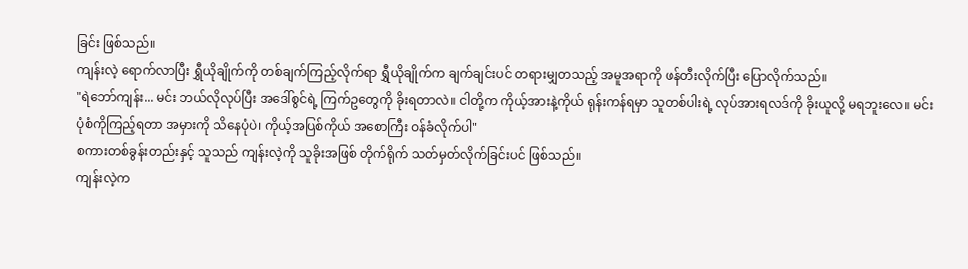ခြင်း ဖြစ်သည်။
ကျန်းလဲ့ ရောက်လာပြီး ရွှီယိုချိုက်ကို တစ်ချက်ကြည့်လိုက်ရာ ရွှီယိုချိုက်က ချက်ချင်းပင် တရားမျှတသည့် အမူအရာကို ဖန်တီးလိုက်ပြီး ပြောလိုက်သည်။
"ရဲဘော်ကျန်း... မင်း ဘယ်လိုလုပ်ပြီး အဒေါ်စွင်ရဲ့ ကြက်ဥတွေကို ခိုးရတာလဲ။ ငါတို့က ကိုယ့်အားနဲ့ကိုယ် ရုန်းကန်ရမှာ သူတစ်ပါးရဲ့ လုပ်အားရလဒ်ကို ခိုးယူလို့ မရဘူးလေ။ မင်းပုံစံကိုကြည့်ရတာ အမှားကို သိနေပုံပဲ၊ ကိုယ့်အပြစ်ကိုယ် အစောကြီး ဝန်ခံလိုက်ပါ"
စကားတစ်ခွန်းတည်းနှင့် သူသည် ကျန်းလဲ့ကို သူခိုးအဖြစ် တိုက်ရိုက် သတ်မှတ်လိုက်ခြင်းပင် ဖြစ်သည်။
ကျန်းလဲ့က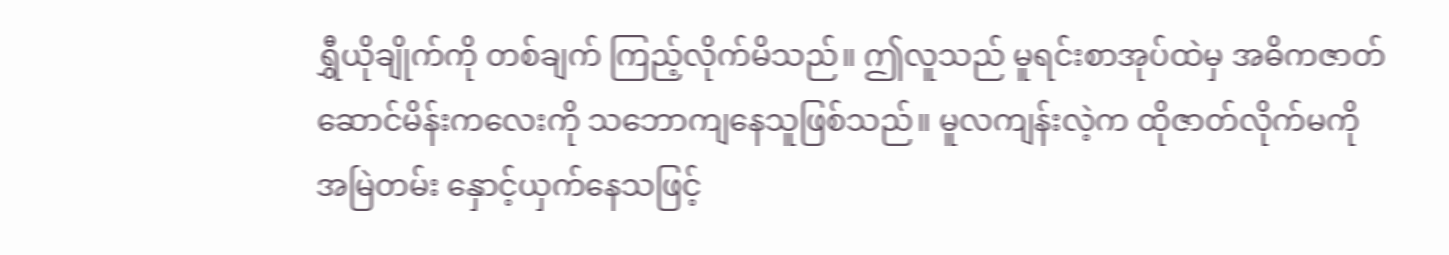ရွှီယိုချိုက်ကို တစ်ချက် ကြည့်လိုက်မိသည်။ ဤလူသည် မူရင်းစာအုပ်ထဲမှ အဓိကဇာတ်ဆောင်မိန်းကလေးကို သဘောကျနေသူဖြစ်သည်။ မူလကျန်းလဲ့က ထိုဇာတ်လိုက်မကို အမြဲတမ်း နှောင့်ယှက်နေသဖြင့်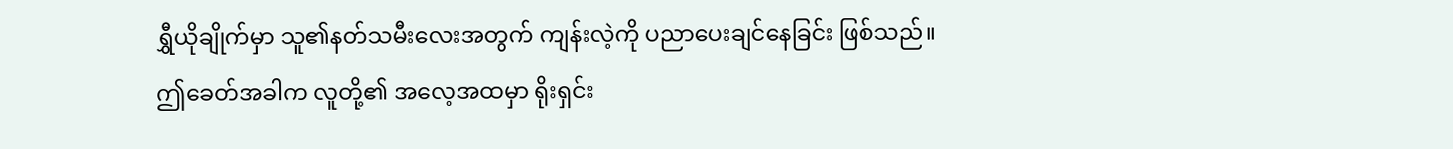ရွှီယိုချိုက်မှာ သူ၏နတ်သမီးလေးအတွက် ကျန်းလဲ့ကို ပညာပေးချင်နေခြင်း ဖြစ်သည်။
ဤခေတ်အခါက လူတို့၏ အလေ့အထမှာ ရိုးရှင်း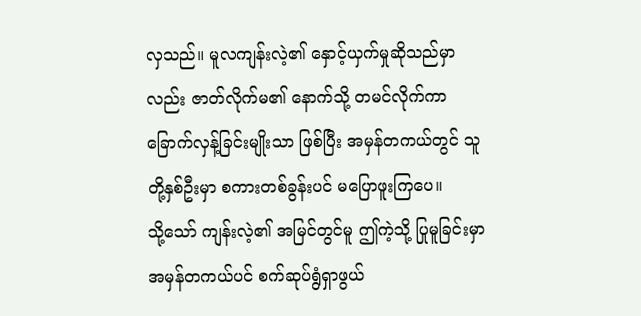လှသည်။ မူလကျန်းလဲ့၏ နှောင့်ယှက်မှုဆိုသည်မှာလည်း ဇာတ်လိုက်မ၏ နောက်သို့ တမင်လိုက်ကာ ခြောက်လှန့်ခြင်းမျိုးသာ ဖြစ်ပြီး အမှန်တကယ်တွင် သူတို့နှစ်ဦးမှာ စကားတစ်ခွန်းပင် မပြောဖူးကြပေ။
သို့သော် ကျန်းလဲ့၏ အမြင်တွင်မူ ဤကဲ့သို့ ပြုမူခြင်းမှာ အမှန်တကယ်ပင် စက်ဆုပ်ရွံရှာဖွယ်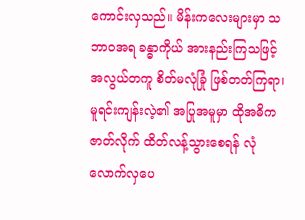ကောင်းလှသည်။ မိန်းကလေးများမှာ သဘာဝအရ ခန္ဓာကိုယ် အားနည်းကြသဖြင့် အလွယ်တကူ စိတ်မလုံခြုံ ဖြစ်တတ်ကြရာ၊ မူရင်းကျန်းလဲ့၏ အပြုအမူမှာ ထိုအဓိကဇာတ်လိုက် ထိတ်လန့်သွားစေရန် လုံလောက်လှပေ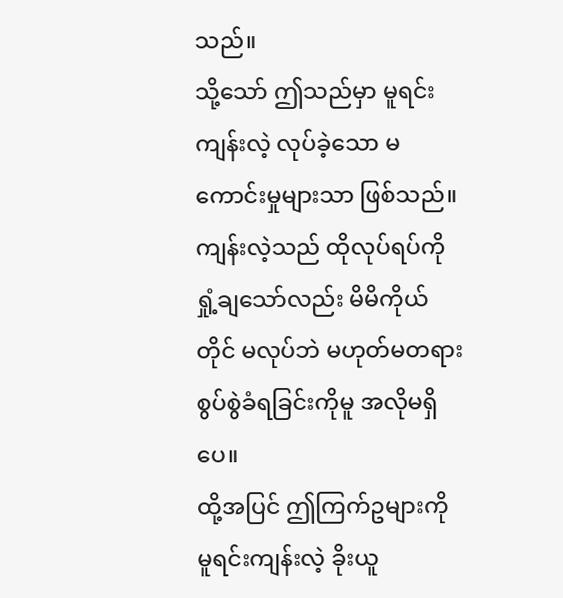သည်။
သို့သော် ဤသည်မှာ မူရင်းကျန်းလဲ့ လုပ်ခဲ့သော မကောင်းမှုများသာ ဖြစ်သည်။ ကျန်းလဲ့သည် ထိုလုပ်ရပ်ကို ရှုံ့ချသော်လည်း မိမိကိုယ်တိုင် မလုပ်ဘဲ မဟုတ်မတရား စွပ်စွဲခံရခြင်းကိုမူ အလိုမရှိပေ။
ထို့အပြင် ဤကြက်ဥများကို မူရင်းကျန်းလဲ့ ခိုးယူ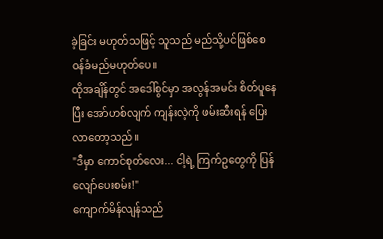ခဲ့ခြင်း မဟုတ်သဖြင့် သူသည် မည်သို့ပင်ဖြစ်စေ ဝန်ခံမည်မဟုတ်ပေ။
ထိုအချိန်တွင် အဒေါ်စွင်မှာ အလွန်အမင်း စိတ်ပူနေပြီး အော်ဟစ်လျက် ကျန်းလဲ့ကို ဖမ်းဆီးရန် ပြေးလာတော့သည်။
"ဒီမှာ ကောင်စုတ်လေး... ငါ့ရဲ့ ကြက်ဥတွေကို ပြန်လျော်ပေးစမ်း!"
ကျောက်မိန်လျန်သည်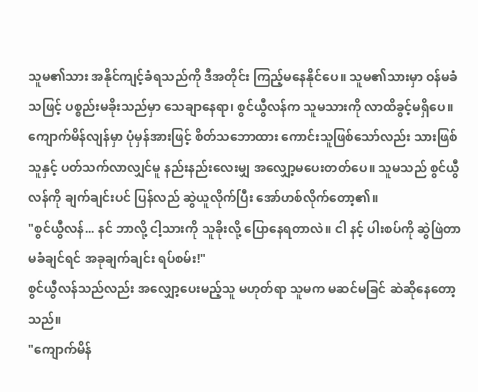သူမ၏သား အနိုင်ကျင့်ခံရသည်ကို ဒီအတိုင်း ကြည့်မနေနိုင်ပေ။ သူမ၏သားမှာ ဝန်မခံသဖြင့် ပစ္စည်းမခိုးသည်မှာ သေချာနေရာ၊ စွင်ယွီလန်က သူမသားကို လာထိခွင့်မရှိပေ။
ကျောက်မိန်လျန်မှာ ပုံမှန်အားဖြင့် စိတ်သဘောထား ကောင်းသူဖြစ်သော်လည်း သားဖြစ်သူနှင့် ပတ်သက်လာလျှင်မူ နည်းနည်းလေးမျှ အလျှော့မပေးတတ်ပေ။ သူမသည် စွင်ယွီလန်ကို ချက်ချင်းပင် ပြန်လည် ဆွဲယူလိုက်ပြီး အော်ဟစ်လိုက်တော့၏။
"စွင်ယွီလန်... နင် ဘာလို့ ငါ့သားကို သူခိုးလို့ ပြောနေရတာလဲ။ ငါ နင့် ပါးစပ်ကို ဆွဲဖြဲတာ မခံချင်ရင် အခုချက်ချင်း ရပ်စမ်း!"
စွင်ယွီလန်သည်လည်း အလျှော့ပေးမည့်သူ မဟုတ်ရာ သူမက မဆင်မခြင် ဆဲဆိုနေတော့သည်။
"ကျောက်မိန်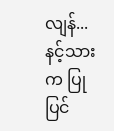လျန်... နင့်သားက ပြုပြင်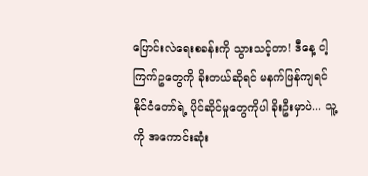ပြောင်းလဲရေးစခန်းကို သွားသင့်တာ! ဒီနေ့ ငါ့ကြက်ဥတွေကို ခိုးတယ်ဆိုရင် မနက်ဖြန်ကျရင် နိုင်ငံတော်ရဲ့ ပိုင်ဆိုင်မှုတွေကိုပါ ခိုးဦးမှာပဲ... သူ့ကို အကောင်းဆုံး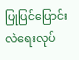ပြုပြင်ပြောင်းလဲရေးလုပ်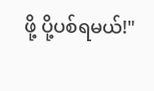ဖို့ ပို့ပစ်ရမယ်!"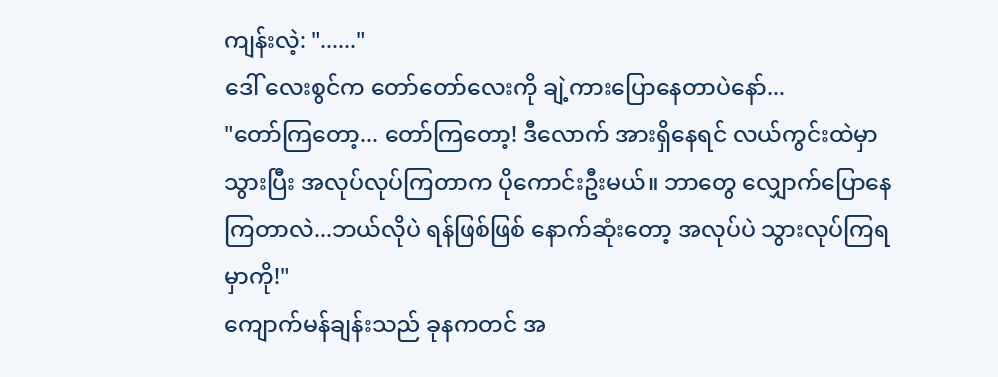ကျန်းလဲ့: "......"
ဒေါ် လေးစွင်က တော်တော်လေးကို ချဲ့ကားပြောနေတာပဲနော်...
"တော်ကြတော့... တော်ကြတော့! ဒီလောက် အားရှိနေရင် လယ်ကွင်းထဲမှာ သွားပြီး အလုပ်လုပ်ကြတာက ပိုကောင်းဦးမယ်။ ဘာတွေ လျှောက်ပြောနေကြတာလဲ...ဘယ်လိုပဲ ရန်ဖြစ်ဖြစ် နောက်ဆုံးတော့ အလုပ်ပဲ သွားလုပ်ကြရမှာကို!"
ကျောက်မန်ချန်းသည် ခုနကတင် အ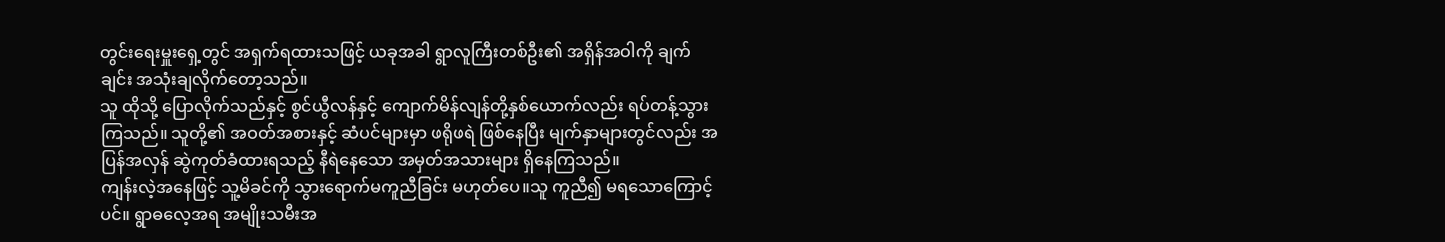တွင်းရေးမှူးရှေ့တွင် အရှက်ရထားသဖြင့် ယခုအခါ ရွာလူကြီးတစ်ဦး၏ အရှိန်အဝါကို ချက်ချင်း အသုံးချလိုက်တော့သည်။
သူ ထိုသို့ ပြောလိုက်သည်နှင့် စွင်ယွီလန်နှင့် ကျောက်မိန်လျန်တို့နှစ်ယောက်လည်း ရပ်တန့်သွားကြသည်။ သူတို့၏ အဝတ်အစားနှင့် ဆံပင်များမှာ ဖရိုဖရဲ ဖြစ်နေပြီး မျက်နှာများတွင်လည်း အပြန်အလှန် ဆွဲကုတ်ခံထားရသည့် နီရဲနေသော အမှတ်အသားများ ရှိနေကြသည်။
ကျန်းလဲ့အနေဖြင့် သူ့မိခင်ကို သွားရောက်မကူညီခြင်း မဟုတ်ပေ။သူ ကူညီ၍ မရသောကြောင့်ပင်။ ရွာဓလေ့အရ အမျိုးသမီးအ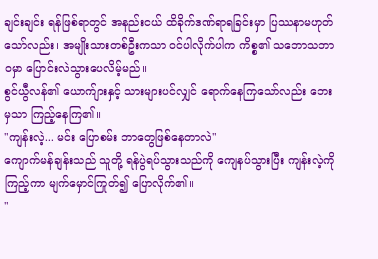ချင်းချင်း ရန်ဖြစ်ရာတွင် အနည်းငယ် ထိခိုက်ဒဏ်ရာရခြင်းမှာ ပြဿနာမဟုတ်သော်လည်း၊ အမျိုးသားတစ်ဦးကသာ ဝင်ပါလိုက်ပါက ကိစ္စ၏ သဘောသဘာဝမှာ ပြောင်းလဲသွားပေလိမ့်မည်။
စွင်ယွီလန်၏ ယောက်ျားနှင့် သားများပင်လျှင် ရောက်နေကြသော်လည်း ဘေးမှသာ ကြည့်နေကြ၏။
"ကျန်းလဲ့... မင်း ပြောစမ်း ဘာတွေဖြစ်နေတာလဲ"
ကျောက်မန်ချန်းသည် သူတို့ ရန်ပွဲရပ်သွားသည်ကို ကျေနပ်သွားပြီး ကျန်းလဲ့ကို ကြည့်ကာ မျက်မှောင်ကြုတ်၍ ပြောလိုက်၏။
"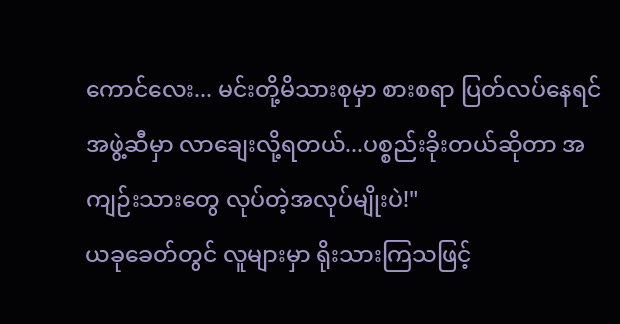ကောင်လေး... မင်းတို့မိသားစုမှာ စားစရာ ပြတ်လပ်နေရင် အဖွဲ့ဆီမှာ လာချေးလို့ရတယ်...ပစ္စည်းခိုးတယ်ဆိုတာ အကျဉ်းသားတွေ လုပ်တဲ့အလုပ်မျိုးပဲ!"
ယခုခေတ်တွင် လူများမှာ ရိုးသားကြသဖြင့်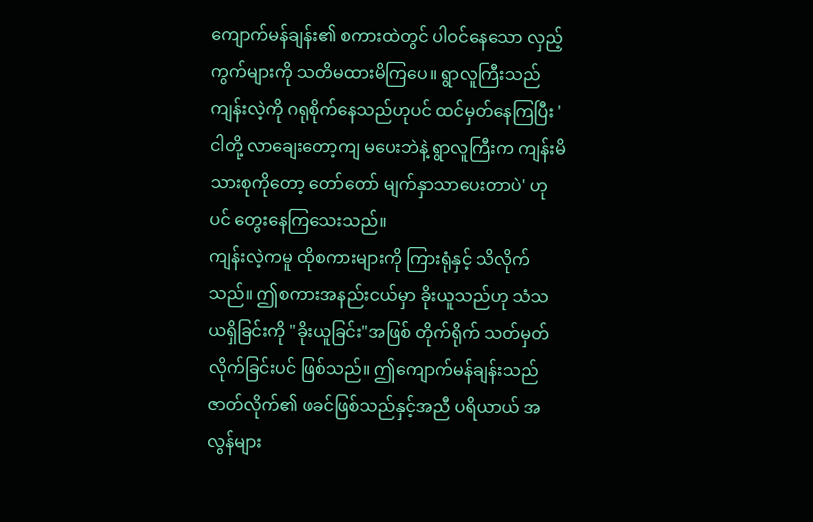ကျောက်မန်ချန်း၏ စကားထဲတွင် ပါဝင်နေသော လှည့်ကွက်များကို သတိမထားမိကြပေ။ ရွာလူကြီးသည် ကျန်းလဲ့ကို ဂရုစိုက်နေသည်ဟုပင် ထင်မှတ်နေကြပြီး 'ငါတို့ လာချေးတော့ကျ မပေးဘဲနဲ့ ရွာလူကြီးက ကျန်းမိသားစုကိုတော့ တော်တော် မျက်နှာသာပေးတာပဲ' ဟုပင် တွေးနေကြသေးသည်။
ကျန်းလဲ့ကမူ ထိုစကားများကို ကြားရုံနှင့် သိလိုက်သည်။ ဤစကားအနည်းငယ်မှာ ခိုးယူသည်ဟု သံသယရှိခြင်းကို "ခိုးယူခြင်း"အဖြစ် တိုက်ရိုက် သတ်မှတ်လိုက်ခြင်းပင် ဖြစ်သည်။ ဤကျောက်မန်ချန်းသည် ဇာတ်လိုက်၏ ဖခင်ဖြစ်သည်နှင့်အညီ ပရိယာယ် အလွန်များ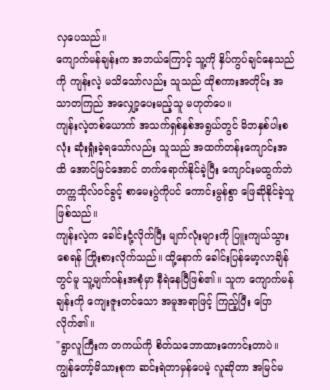လှပေသည်။
ကျောက်မန်ချန်းက အဘယ်ကြောင့် သူ့ကို နှိပ်ကွပ်ချင်နေသည်ကို ကျန်းလဲ့ မသိသော်လည်း သူသည် ထိုစကားအတိုင်း အသာတကြည် အလျှော့ပေးမည့်သူ မဟုတ်ပေ။
ကျန်းလဲ့တစ်ယောက် အသက်ရှစ်နှစ်အရွယ်တွင် မိဘနှစ်ပါးစလုံး ဆုံးရှုံးခဲ့ရသော်လည်း သူသည် အထက်တန်းကျောင်းအထိ အောင်မြင်အောင် တက်ရောက်နိုင်ခဲ့ပြီး ကျောင်းမထွက်ဘဲ တက္ကသိုလ်ဝင်ခွင့် စာမေးပွဲကိုပင် ကောင်းမွန်စွာ ဖြေဆိုနိုင်ခဲ့သူ ဖြစ်သည်။
ကျန်းလဲ့က ခေါင်းငုံ့လိုက်ပြီး မျက်လုံးများကို ပြူးကျယ်သွားစေရန် ကြိုးစားလိုက်သည်။ ထို့နောက် ခေါင်းပြန်မော့လာချိန်တွင်မူ သူ့မျက်ဝန်းအစုံမှာ နီရဲနေပြီဖြစ်၏။ သူက ကျောက်မန်ချန်းကို ကျေးဇူးတင်သော အမူအရာဖြင့် ကြည့်ပြီး ပြောလိုက်၏။
"ရွာလူကြီးက တကယ်ကို စိတ်သဘောထားကောင်းတာပဲ။ ကျွန်တော့်မိသားစုက ဆင်းရဲတာမှန်ပေမဲ့ လူဆိုတာ အမြင်မ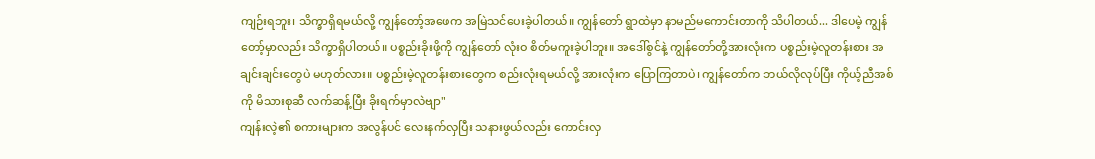ကျဉ်းရဘူး၊ သိက္ခာရှိရမယ်လို့ ကျွန်တော့်အဖေက အမြဲသင်ပေးခဲ့ပါတယ်။ ကျွန်တော် ရွာထဲမှာ နာမည်မကောင်းတာကို သိပါတယ်... ဒါပေမဲ့ ကျွန်တော့်မှာလည်း သိက္ခာရှိပါတယ်။ ပစ္စည်းခိုးဖို့ကို ကျွန်တော် လုံးဝ စိတ်မကူးခဲ့ပါဘူး။ အဒေါ်စွင်နဲ့ ကျွန်တော်တို့အားလုံးက ပစ္စည်းမဲ့လူတန်းစား အချင်းချင်းတွေပဲ မဟုတ်လား။ ပစ္စည်းမဲ့လူတန်းစားတွေက စည်းလုံးရမယ်လို့ အားလုံးက ပြောကြတာပဲ၊ ကျွန်တော်က ဘယ်လိုလုပ်ပြီး ကိုယ့်ညီအစ်ကို မိသားစုဆီ လက်ဆန့်ပြီး ခိုးရက်မှာလဲဗျာ"
ကျန်းလဲ့၏ စကားများက အလွန်ပင် လေးနက်လှပြီး သနားဖွယ်လည်း ကောင်းလှ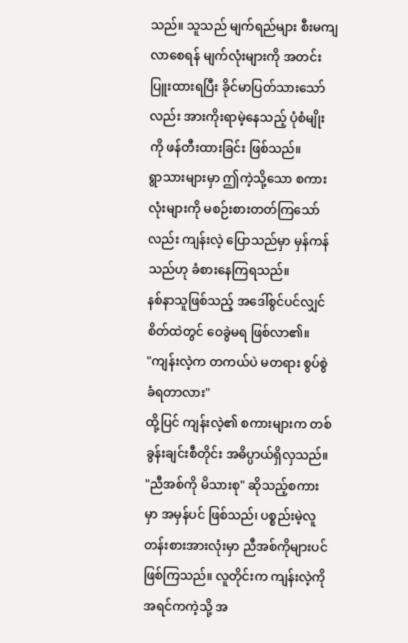သည်။ သူသည် မျက်ရည်များ စီးမကျလာစေရန် မျက်လုံးများကို အတင်းပြူးထားရပြီး ခိုင်မာပြတ်သားသော်လည်း အားကိုးရာမဲ့နေသည့် ပုံစံမျိုးကို ဖန်တီးထားခြင်း ဖြစ်သည်။
ရွာသားများမှာ ဤကဲ့သို့သော စကားလုံးများကို မစဉ်းစားတတ်ကြသော်လည်း ကျန်းလဲ့ ပြောသည်မှာ မှန်ကန်သည်ဟု ခံစားနေကြရသည်။
နစ်နာသူဖြစ်သည့် အဒေါ်စွင်ပင်လျှင် စိတ်ထဲတွင် ဝေခွဲမရ ဖြစ်လာ၏။
"ကျန်းလဲ့က တကယ်ပဲ မတရား စွပ်စွဲခံရတာလား"
ထို့ပြင် ကျန်းလဲ့၏ စကားများက တစ်ခွန်းချင်းစီတိုင်း အဓိပ္ပာယ်ရှိလှသည်။ "ညီအစ်ကို မိသားစု" ဆိုသည့်စကားမှာ အမှန်ပင် ဖြစ်သည်၊ ပစ္စည်းမဲ့လူတန်းစားအားလုံးမှာ ညီအစ်ကိုများပင် ဖြစ်ကြသည်။ လူတိုင်းက ကျန်းလဲ့ကို အရင်ကကဲ့သို့ အ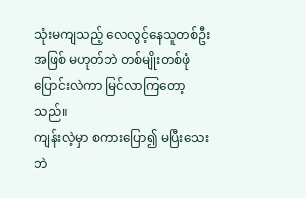သုံးမကျသည့် လေလွင့်နေသူတစ်ဦးအဖြစ် မဟုတ်ဘဲ တစ်မျိုးတစ်ဖုံ ပြောင်းလဲကာ မြင်လာကြတော့သည်။
ကျန်းလဲ့မှာ စကားပြော၍ မပြီးသေးဘဲ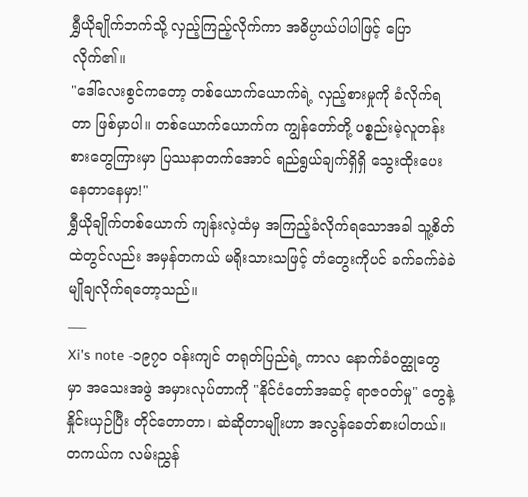ရွှီယိုချိုက်ဘက်သို့ လှည့်ကြည့်လိုက်ကာ အဓိပ္ပာယ်ပါပါဖြင့် ပြောလိုက်၏။
"ဒေါ်လေးစွင်ကတော့ တစ်ယောက်ယောက်ရဲ့ လှည့်စားမှုကို ခံလိုက်ရတာ ဖြစ်မှာပါ။ တစ်ယောက်ယောက်က ကျွန်တော်တို့ ပစ္စည်းမဲ့လူတန်းစားတွေကြားမှာ ပြဿနာတက်အောင် ရည်ရွယ်ချက်ရှိရှိ သွေးထိုးပေးနေတာနေမှာ!"
ရွှီယိုချိုက်တစ်ယောက် ကျန်းလဲ့ထံမှ အကြည့်ခံလိုက်ရသောအခါ သူ့စိတ်ထဲတွင်လည်း အမှန်တကယ် မရိုးသားသဖြင့် တံတွေးကိုပင် ခက်ခက်ခဲခဲ မျိုချလိုက်ရတော့သည်။
___
Xi's note -၁၉၇၀ ဝန်းကျင် တရုတ်ပြည်ရဲ့ ကာလ နောက်ခံဝတ္ထုတွေမှာ အသေးအဖွဲ အမှားလုပ်တာကို "နိုင်ငံတော်အဆင့် ရာဇဝတ်မှု" တွေနဲ့ နှိုင်းယှဉ်ပြီး တိုင်တောတာ၊ ဆဲဆိုတာမျိုးဟာ အလွန်ခေတ်စားပါတယ်။တကယ်က လမ်းညွှန်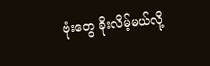ဗုံးတွေ ခိုးလိမ့်မယ်လို့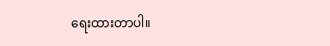ရေးထားတာပါ။